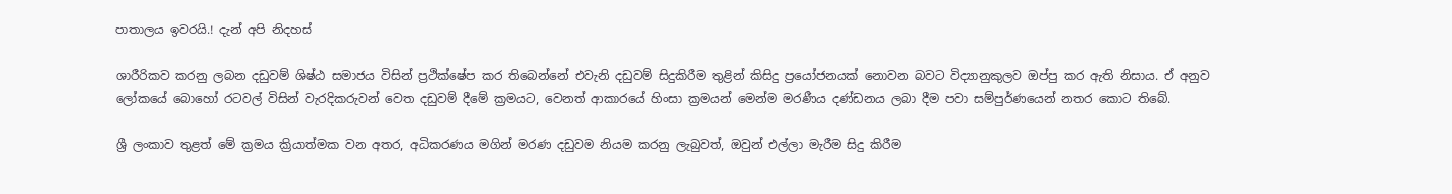පාතාලය ඉවරයි.! දැන් අපි නිදහස්

ශාරීරිකව කරනු ලබන දඩුවම් ශිෂ්ඨ සමාජය විසින් ප්‍රථික්ෂේප කර තිබෙන්නේ එවැනි දඩුවම් සිදුකිරීම තුළින් කිසිදු ප්‍රයෝජනයක් නොවන බවට විද්‍යානුකුලව ඔප්පු කර ඇති නිසාය. ඒ අනුව ලෝකයේ බොහෝ රටවල් විසින් වැරදිකරුවන් වෙත දඩුවම් දීමේ ක්‍රමයට, වෙනත් ආකාරයේ හිංසා ක්‍රමයන් මෙන්ම මරණීය දණ්ඩනය ලබා දීම පවා සම්පුර්ණයෙන් නතර කොට තිබේ.

ශ්‍රී ලංකාව තුළත් මේ ක්‍රමය ක්‍රියාත්මක වන අතර, අධිකරණය මගින් මරණ දඩුවම නියම කරනු ලැබුවත්, ඔවුන් එල්ලා මැරීම සිදු කිරීම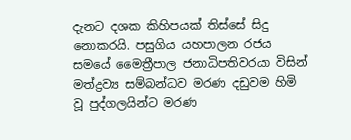දැනට දශක කිහිපයක් තිස්සේ සිදු නොකරයි. පසුගිය යහපාලන රජය සමයේ මෛත්‍රීපාල ජනාධිපතිවරයා විසින් මත්ද්‍රව්‍ය සම්බන්ධව මරණ දඩුවම හිමි වූ පුද්ගලයින්ට මරණ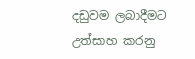දඩුවම ලබාදීමට උත්සාහ කරනු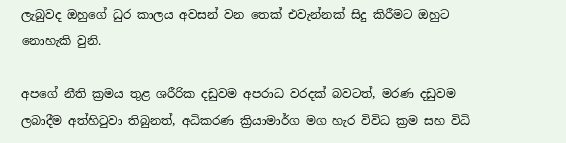ලැබුවද ඔහුගේ ධුර කාලය අවසන් වන තෙක් එවැන්නක් සිදු කිරීමට ඔහුට නොහැකි වුනි.

අපගේ නීති ක්‍රමය තුළ ශරීරික දඩුවම අපරාධ වරදක් බවටත්, මරණ දඩුවම ලබාදීම අත්හිටුවා තිබුනත්, අධිකරණ ක්‍රියාමාර්ග මග හැර විවිධ ක්‍රම සහ විධි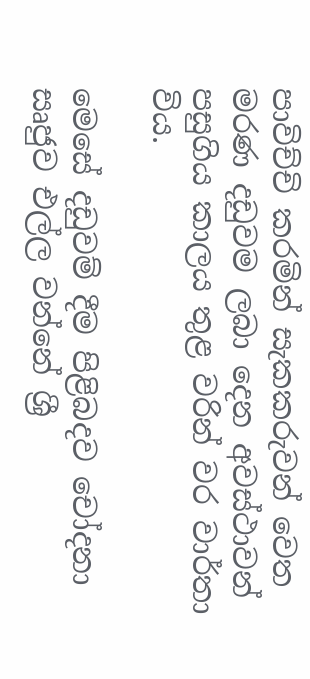පාවිච්චි කරමින් සැකකරුවන් වෙත මරණ දඩුවම ලබා දෙන අවස්ථාවන් පසුගිය කාලය තුළ වරින් වර වාර්තා විය.

මෙසේ දඩුවම් දීම පිළිබදව චෝදනා සෘජුව එල්ල වන්නේ ශ්‍රී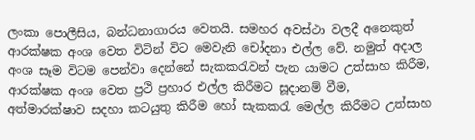ලංකා පොලීසිය, බන්ධනාගාරය වෙතයි. සමහර අවස්ථා වලදී අනෙකුත් ආරක්ෂක අංශ වෙත විටින් විට මෙවැනි චෝදනා එල්ල වේ. නමුත් අදාල අංශ සෑම විටම පෙන්වා දෙන්නේ සැකකරැවන් පැන යාමට උත්සාහ කිරීම, ආරක්ෂක අංශ වෙත ප්‍රථි ප්‍රහාර එල්ල කිරීමට සූදානම් වීම, අත්මාරක්ෂාව සදහා කටයුතු කිරීම හෝ සැකකරැ මෙල්ල කිරීමට උත්සාහ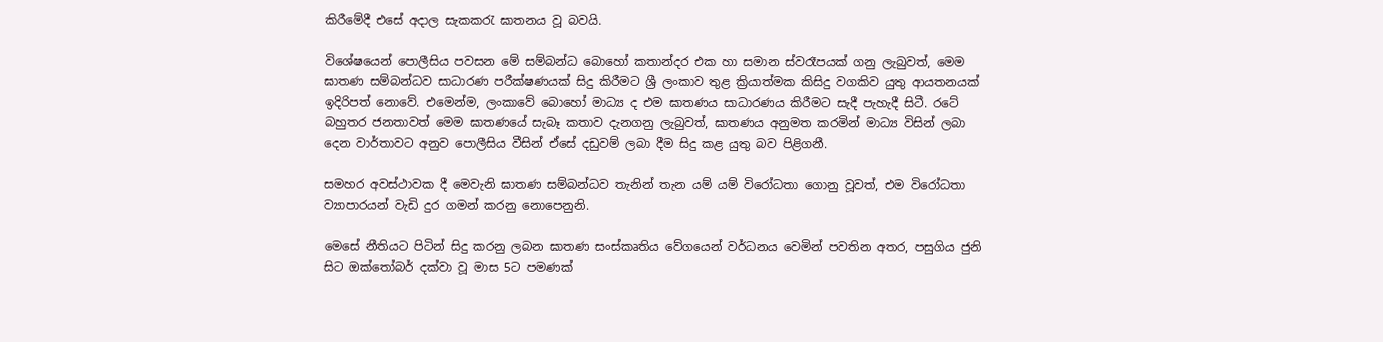කිරීමේදී එසේ අදාල සැකකරැ ඝාතනය වූ බවයි.

විශේෂයෙන් පොලීසිය පවසන මේ සම්බන්ධ බොහෝ කතාන්දර එක හා සමාන ස්වරෑපයක් ගනු ලැබුවත්, මෙම ඝාතණ සම්බන්ධව සාධාරණ පරීක්ෂණයක් සිදු කිරීමට ශ්‍රී ලංකාව තුළ ක්‍රියාත්මක කිසිදු වගකිව යුතු ආයතනයක් ඉදිරිපත් නොවේ. එමෙන්ම, ලංකාවේ බොහෝ මාධ්‍ය ද එම ඝාතණය සාධාරණය කිරීමට සැදී පැහැදී සිටී. රටේ බහුතර ජනතාවත් මෙම ඝාතණයේ සැබෑ කතාව දැනගනු ලැබුවත්, ඝාතණය අනුමත කරමින් මාධ්‍ය විසින් ලබා දෙන වාර්තාවට අනුව පොලීසිය වීසින් ඒසේ දඩුවම් ලබා දීම සිදු කළ යුතු බව පිළිගනී.

සමහර අවස්ථාවක දී මෙවැනි ඝාතණ සම්බන්ධව තැනින් තැන යම් යම් විරෝධතා ගොනු වූවත්, එම විරෝධතා ව්‍යාපාරයන් වැඩි දුර ගමන් කරනු නොපෙනුනි.

මෙසේ නීතියට පිටින් සිදු කරනු ලබන ඝාතණ සංස්කෘතිය වේගයෙන් වර්ධනය වෙමින් පවතින අතර, පසුගිය ජුනි සිට ඔක්තෝබර් දක්වා වූ මාස 5ට පමණක්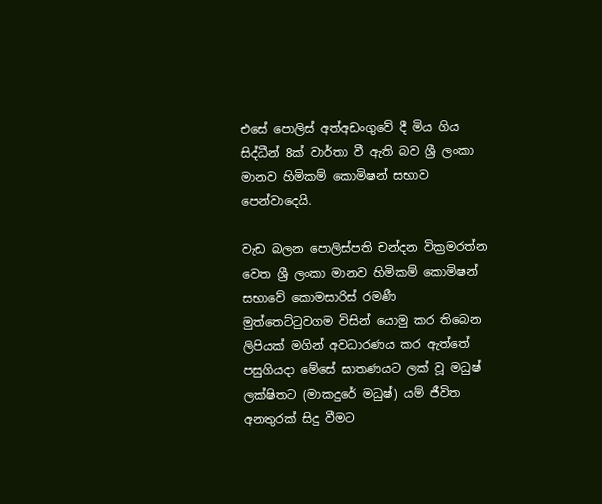එසේ පොලිස් අත්අඩංගුවේ දී මිය ගිය සිද්ධීන් 8ක් වාර්තා වී ඇති බව ශ්‍රී ලංකා මානව හිමිකම් කොමිෂන් සභාව පෙන්වාදෙයි.

වැඩ බලන පොලිස්පති චන්දන වික්‍රමරත්න වෙත ශ්‍රී ලංකා මානව හිමිකම් කොමිෂන් සභාවේ කොමසාරිස් රමණී මුත්තෙට්ටුවගම විසින් යොමු කර තිබෙන ලිපියක් මගින් අවධාරණය කර ඇත්තේ පසුගියදා මේසේ ඝාතණයට ලක් වූ මධුෂ් ලක්ෂිතට (මාකදුරේ මධුෂ්) යම් ජීවිත අනතුරක් සිදු වීමට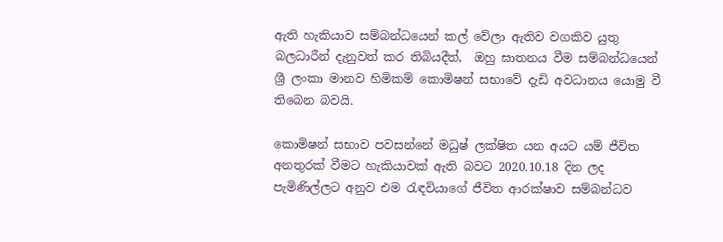ඇති හැකියාව සම්බන්ධයෙන් කල් වේලා ඇතිව වගකිව යුතු බලධාරීන් දැනුවත් කර තිබියදීත්,  ඔහු ඝාතනය වීම සම්බන්ධයෙන් ශ්‍රී ලංකා මානව හිමිකම් කොමිෂන් සභාවේ දැඩි අවධානය යොමු වී තිබෙන බවයි.

කොමිෂන් සභාව පවසන්නේ මධුෂ් ලක්ෂිත යන අයට යම් ජීවිත අනතුරක් වීමට හැකියාවක් ඇති බවට 2020.10.18 දින ලද පැමිණිල්ලට අනුව එම රැඳවියාගේ ජීවිත ආරක්ෂාව සම්බන්ධව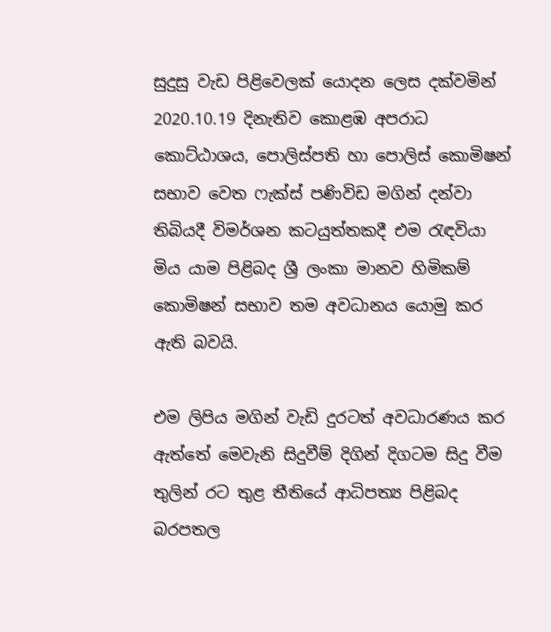සුදුසු වැඩ පිළිවෙලක් යොදන ලෙස දක්වමින් 2020.10.19 දිනැතිව කොළඹ අපරාධ කොට්ඨාශය, පොලිස්පති හා පොලිස් කොමිෂන් සභාව වෙත ෆැක්ස් පණිවිඩ මගින් දන්වා තිබියදී විමර්ශන කටයුත්තකදී එම රැඳවියා මිය යාම පිළිබද ශ්‍රී ලංකා මානව හිමිකම් කොමිෂන් සභාව තම අවධානය යොමු කර ඇති බවයි.

එම ලිපිය මගින් වැඩි දුරටත් අවධාරණය කර ඇත්තේ මෙවැනි සිදුවීම් දිගින් දිගටම සිදු වීම තුලින් රට තුළ තීතියේ ආධිපත්‍ය පිළිබද බරපතල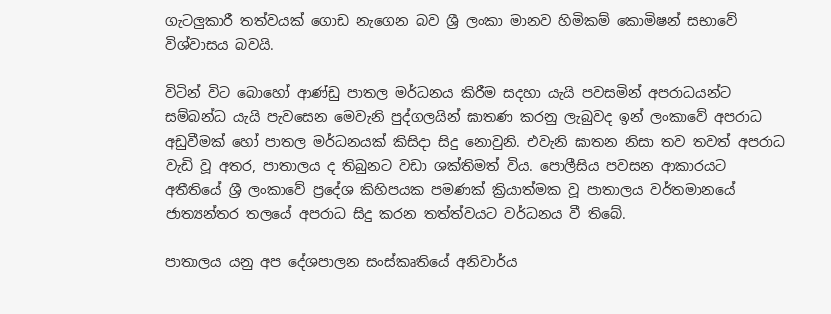ගැටලුකාරී තත්වයක් ගොඩ නැගෙන බව ශ්‍රී ලංකා මානව හිමිකම් කොමිෂන් සභාවේ විශ්වාසය බවයි.

විටින් විට බොහෝ ආණ්ඩු පාතල මර්ධනය කිරීම සදහා යැයි පවසමින් අපරාධයන්ට සම්බන්ධ යැයි පැවසෙන මෙවැනි පුද්ගලයින් ඝාතණ කරනු ලැබුවද ඉන් ලංකාවේ අපරාධ අඩුවීමක් හෝ පාතල මර්ධනයක් කිසිදා සිදු නොවුනි. එවැනි ඝාතන නිසා තව තවත් අපරාධ වැඩි වූ අතර, පාතාලය ද තිබුනට වඩා ශක්තිමත් විය. පොලීසිය පවසන ආකාරයට අතීතියේ ශ්‍රී ලංකාවේ ප්‍රදේශ කිහිපයක පමණක් ක්‍රියාත්මක වූ පාතාලය වර්තමානයේ ජාත්‍යන්තර තලයේ අපරාධ සිදු කරන තත්ත්වයට වර්ධනය වී තිබේ.

පාතාලය යනු අප දේශපාලන සංස්කෘතියේ අනිවාර්ය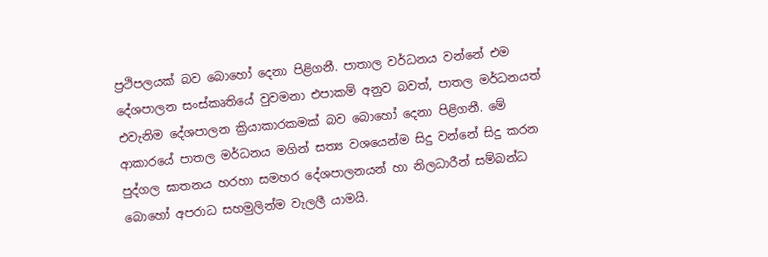ප්‍රථිපලයක් බව බොහෝ දෙනා පිළිගනී. පාතාල වර්ධනය වන්නේ එම දේශපාලන සංස්කෘතියේ වුවමනා එපාකම් අනුව බවත්, පාතල මර්ධනයත් එවැනිම දේශපාලන ක්‍රියාකාරකමක් බව බොහෝ දෙනා පිළිගනී. මේ ආකාරයේ පාතල මර්ධනය මගින් සත්‍ය වශයෙන්ම සිදු වන්නේ සිදු කරන පුද්ගල ඝාතනය හරහා සමහර දේශපාලනයන් හා නිලධාරීන් සම්බන්ධ බොහෝ අපරාධ සහමුලින්ම වැලලී යාමයි.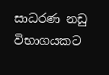සාධරණ නඩු විභාගයකට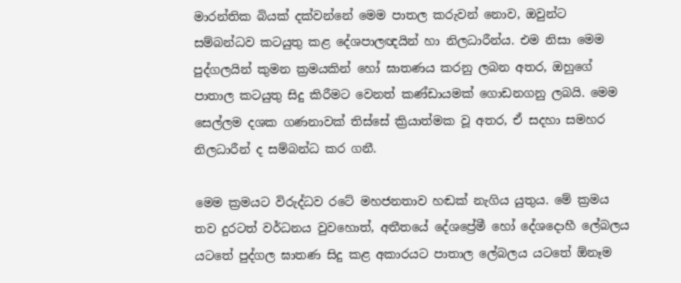මාරන්තික බියක් දක්වන්නේ මෙම පාතල කරුවන් නොව, ඔවුන්ට සම්බන්ධව කටයුතු කළ දේශපාලඥයින් හා නිලධාරීන්ය. එම නිසා මෙම පුද්ගලයින් කුමන ක්‍රමයකින් හෝ ඝාතණය කරනු ලබන අතර, ඔහුගේ පාතාල කටයුතු සිදු කිරීමට වෙනත් කණ්ඩායමක් ගොඩනගනු ලබයි. මෙම සෙල්ලම දශක ගණනාවක් තිස්සේ ක්‍රියාත්මක වූ අතර, ඒ සදහා සමහර නිලධාරීන් ද සම්බන්ධ කර ගනී.

මෙම ක්‍රමයට විරුද්ධව රටේ මහජනතාව හඬක් නැගිය යුතුය. මේ ක්‍රමය තව දුරටත් වර්ධනය වුවහොත්, අතීතයේ දේශප්‍රේමී හෝ දේශදොහී ලේබලය යටතේ පුද්ගල ඝාතණ සිදු කළ අකාරයට පාතාල ලේබලය යටතේ ඕනෑම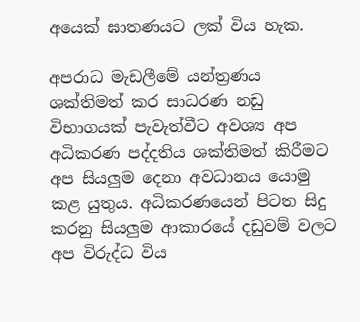අයෙක් ඝාතණයට ලක් විය හැක.

අපරාධ මැඩලීමේ යන්ත්‍රණය ශක්තිමත් කර සාධරණ නඩු විභාගයක් පැවැත්වීට අවශ්‍ය අප අධිකරණ පද්දතිය ශක්තිමත් කිරීමට අප සියලුම දෙනා අවධානය යොමු කළ යුතුය. අධිකරණයෙන් පිටත සිදු කරනු සියලුම ආකාරයේ දඩුවම් වලට අප විරුද්ධ විය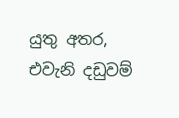යුතු අතර, එවැනි දඩුවම්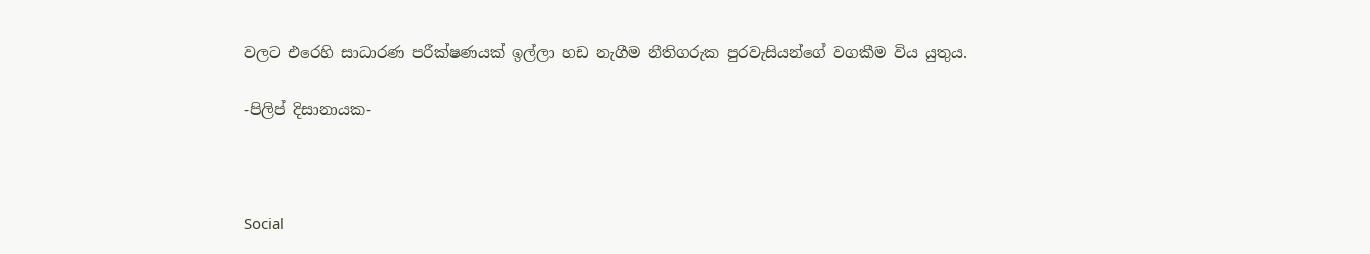වලට එරෙහි සාධාරණ පරීක්ෂණයක් ඉල්ලා හඩ නැගීම නීතිගරුක පුරවැසියන්ගේ වගකීම විය යුතුය.

-පිලිප් දිසානායක-



Social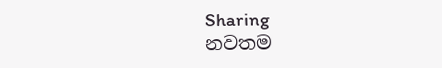Sharing
නවතම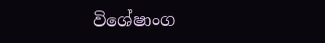විශේෂාංග